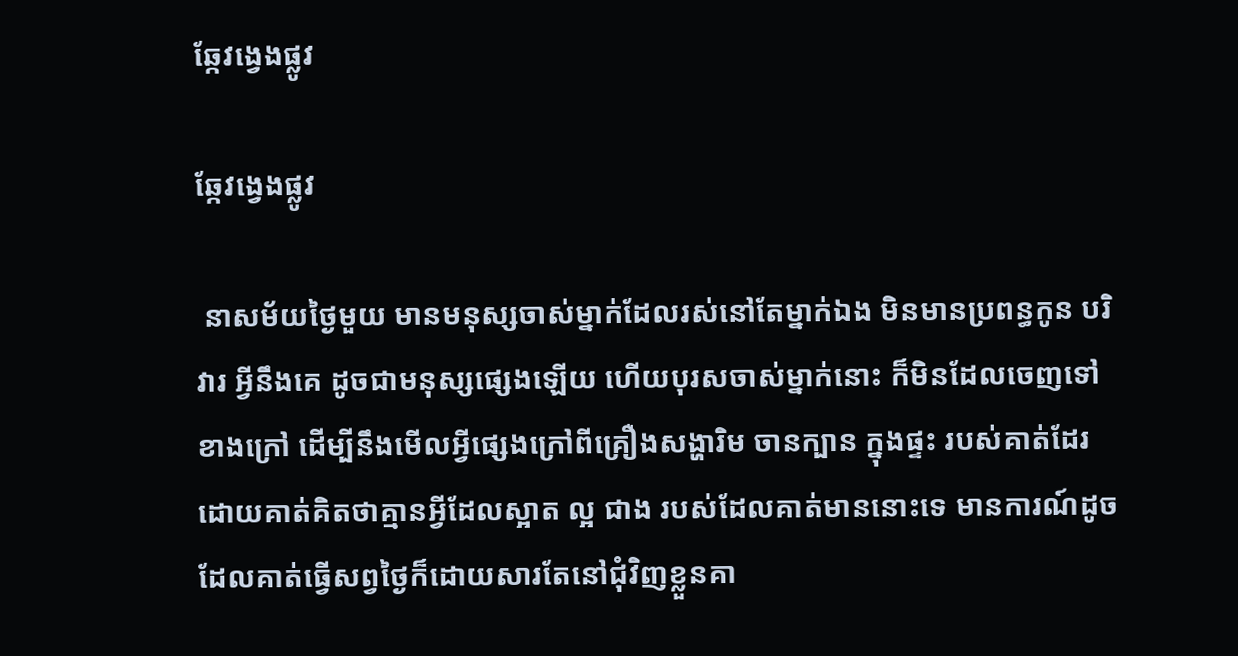ឆ្កែវង្វេងផ្លូវ

ឆ្កែវង្វេងផ្លូវ

 នាសម័យថ្ងៃមួយ មានមនុស្សចាស់ម្នាក់ដែលរស់នៅតែម្នាក់ឯង មិនមានប្រពន្ធកូន បរិវារ អ្វីនឹងគេ ដូចជាមនុស្សផ្សេងឡើយ ហើយបុរសចាស់ម្នាក់នោះ ក៏មិនដែលចេញទៅខាងក្រៅ ដើម្បីនឹងមើលអ្វីផ្សេងក្រៅពីគ្រឿងសង្ហារិម ចានក្បាន ក្នុងផ្ទះ របស់គាត់ដែរ ដោយគាត់គិតថាគ្មានអ្វីដែលស្អាត ល្អ ជាង របស់ដែលគាត់មាននោះទេ មានការណ៍ដូចដែលគាត់ធ្វើសព្វថ្ងៃក៏ដោយសារតែនៅជុំវិញខ្លួនគា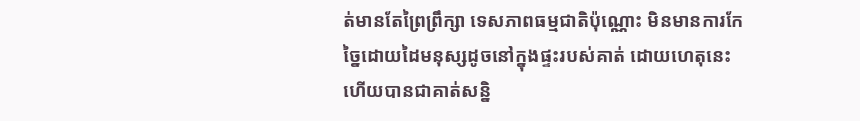ត់មានតែព្រៃព្រឹក្សា ទេសភាពធម្មជាតិប៉ុណ្ណោះ មិនមានការកែច្នៃដោយដៃមនុស្សដូចនៅក្នុងផ្ទះរបស់គាត់ ដោយហេតុនេះហើយបានជាគាត់សន្និ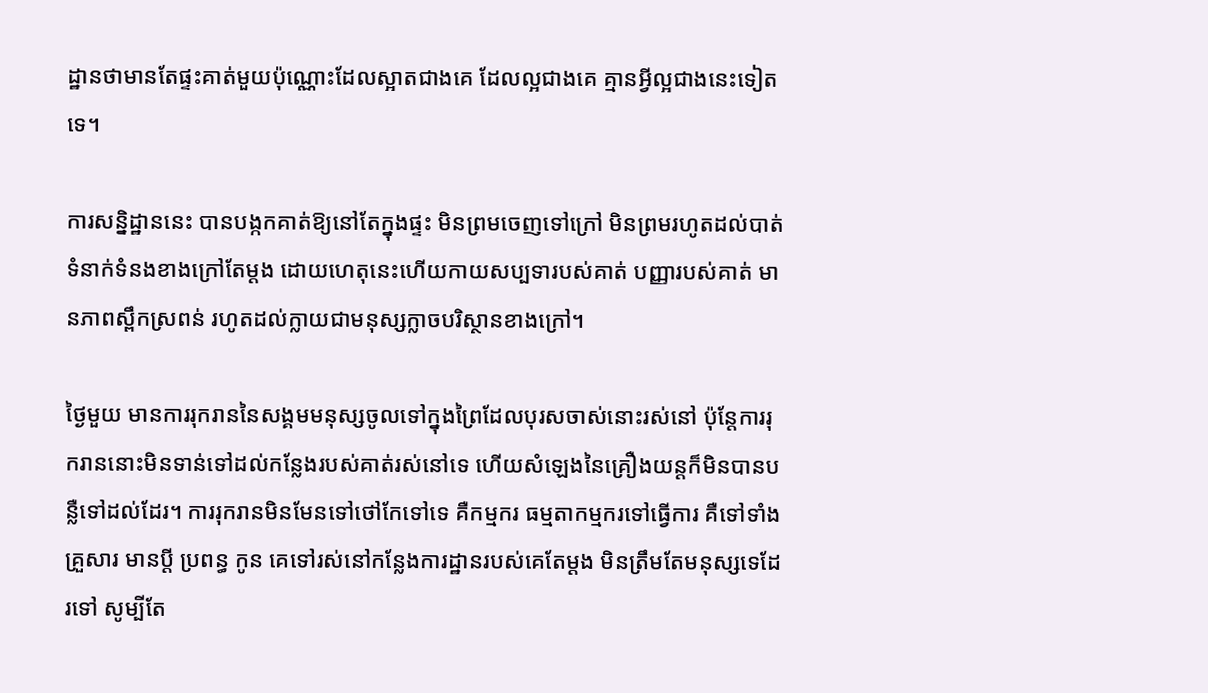ដ្ឋានថាមានតែផ្ទះគាត់មួយប៉ុណ្ណោះដែលស្អាតជាងគេ ដែលល្អជាងគេ គ្មានអ្វីល្អជាងនេះទៀតទេ។

ការសន្និដ្ឋាននេះ បានបង្កកគាត់ឱ្យនៅតែក្នុងផ្ទះ មិនព្រមចេញទៅក្រៅ មិនព្រមរហូតដល់បាត់ទំនាក់ទំនងខាងក្រៅតែម្ដង ដោយហេតុនេះហើយកាយសប្បទារបស់គាត់ បញ្ញារបស់គាត់ មានភាពស្ពឹកស្រពន់ រហូតដល់ក្លាយជាមនុស្សក្លាចបរិស្ថានខាងក្រៅ។

ថ្ងៃមួយ មានការរុករាននៃសង្គមមនុស្សចូលទៅក្នុងព្រៃដែលបុរសចាស់នោះរស់នៅ ប៉ុន្តែការរុករាននោះមិនទាន់ទៅដល់កន្លែងរបស់គាត់រស់នៅទេ ហើយសំឡេងនៃគ្រឿងយន្តក៏មិនបានបន្លឺទៅដល់ដែរ។ ការរុករានមិនមែនទៅថៅកែទៅទេ គឺកម្មករ ធម្មតាកម្មករទៅធ្វើការ គឺទៅទាំងគ្រួសារ មានប្ដី ប្រពន្ធ កូន គេទៅរស់នៅកន្លែងការដ្ឋានរបស់គេតែម្ដង មិនត្រឹមតែមនុស្សទេដែរទៅ សូម្បីតែ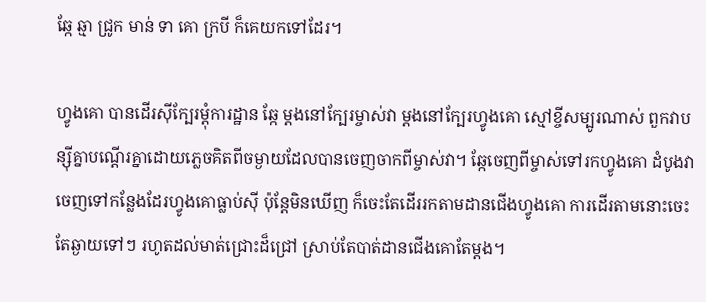ឆ្កែ ឆ្មា ជ្រូក មាន់ ទា គោ ក្របី ក៏គេយកទៅដែរ។

ហ្វូងគោ បានដើរស៊ីក្បែរម្ដុំការដ្ឋាន ឆ្កែ ម្ដងនៅក្បែរម្ចាស់វា ម្ដងនៅក្បែរហ្វូងគោ ស្មៅខ្ចីសម្បូរណាស់ ពួកវាបន្ស៊ីគ្នាបណ្ដើរគ្នាដោយភ្លេចគិតពីចម្ងាយដែលបានចេញចាកពីម្ចាស់វា។ ឆ្កែចេញពីម្ចាស់ទៅរកហ្វូងគោ ដំបូងវាចេញទៅកន្លែងដែរហ្វូងគោធ្លាប់ស៊ី ប៉ុន្តែមិនឃើញ ក៏ចេះតែដើររកតាមដានជើងហ្វូងគោ ការដើរតាមនោះចេះតែឆ្ងាយទៅៗ រហូតដល់មាត់ជ្រោះដ៏ជ្រៅ ស្រាប់តែបាត់ដានជើងគោតែម្ដង។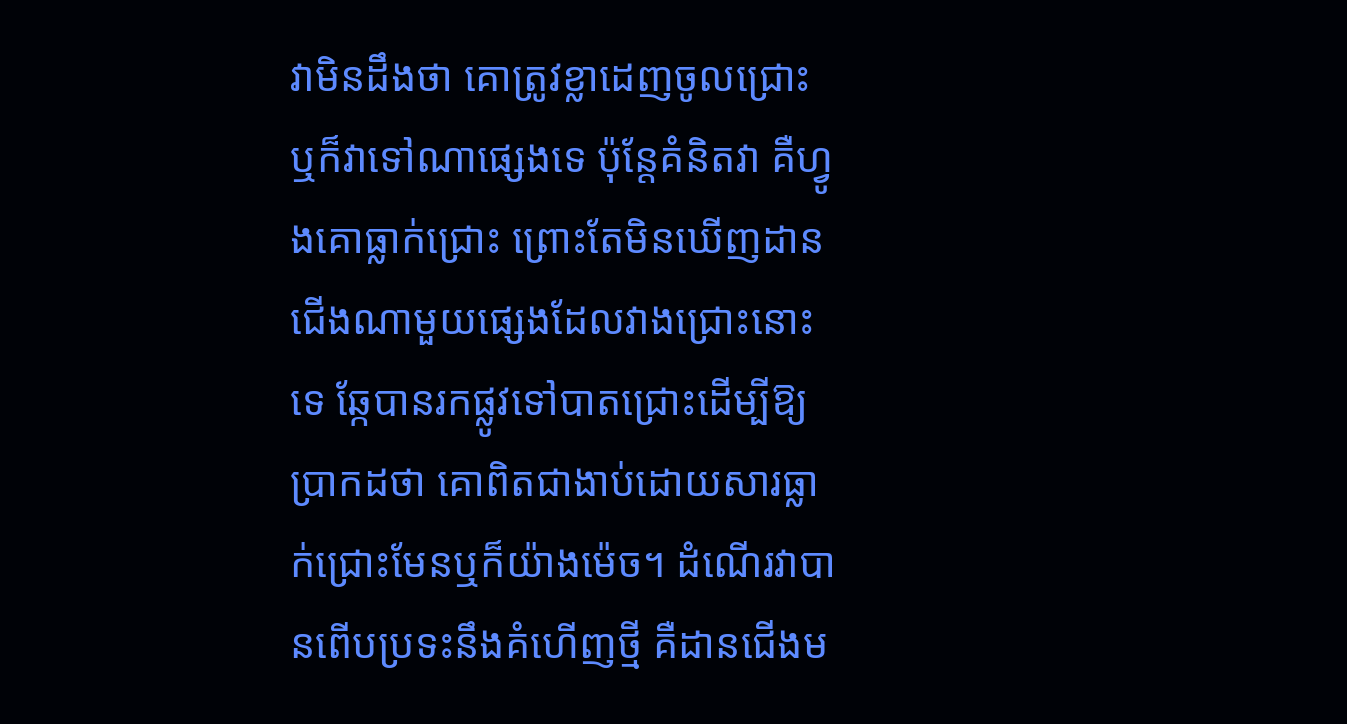វាមិនដឹងថា គោត្រូវខ្លាដេញចូលជ្រោះ ឬក៏វាទៅណាផ្សេងទេ ប៉ុន្តែគំនិតវា គឺហ្វូងគោធ្លាក់ជ្រោះ ព្រោះតែមិនឃើញដានជើងណាមួយផ្សេងដែលវាងជ្រោះនោះទេ ឆ្កែបានរកផ្លូវទៅបាតជ្រោះដើម្បីឱ្យប្រាកដថា គោពិតជាងាប់ដោយសារធ្លាក់ជ្រោះមែនឬក៏យ៉ាងម៉េច។ ដំណើរវាបានពើបប្រទះនឹងគំហើញថ្មី គឺដានជើងម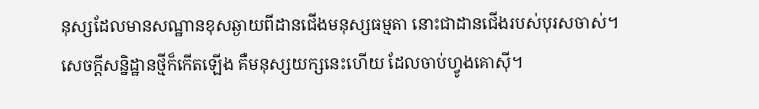នុស្សដែលមានសណ្ឋានខុសឆ្ងាយពីដានជើងមនុស្សធម្មតា នោះជាដានជើងរបស់បុរសចាស់។ សេចក្ដីសន្និដ្ឋានថ្មីក៏កើតឡើង គឺមនុស្សយក្សនេះហើយ ដែលចាប់ហ្វូងគោស៊ី។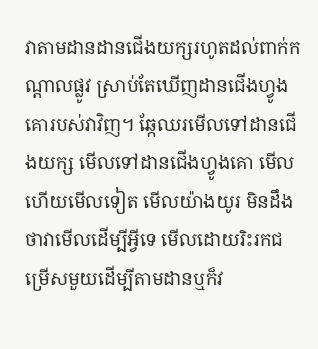វាតាមដានដានជើងយក្សរហូតដល់ពាក់កណ្ដាលផ្លូវ ស្រាប់តែឃើញដានជើងហ្វូងគោរបស់វាវិញ។ ឆ្កែឈរមើលទៅដានជើងយក្ស មើលទៅដានជើងហ្វូងគោ មើលហើយមើលទៀត មើលយ៉ាងយូរ មិនដឹងថាវាមើលដើម្បីអ្វីទេ មើលដោយរិះរកជម្រើសមួយដើម្បីតាមដានឬក៏វ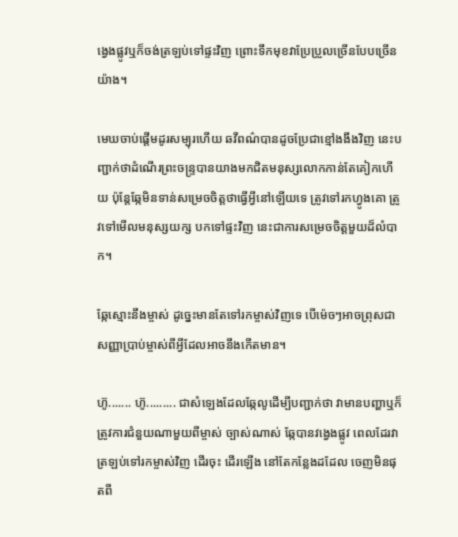ង្វេងផ្លូវឬក៏ចង់ត្រឡប់ទៅផ្ទះវិញ ព្រោះទឹកមុខវាប្រែប្រួលច្រើនបែបច្រើនយ៉ាង។

មេឃចាប់ផ្ដើមដូរសម្បុរហើយ ឆវីពណ៌បានដូចប្រែជាខ្មៅងងឹងវិញ នេះបញ្ជាក់ថាដំណើរព្រះចន្ទ្របានយាងមកជិតមនុស្សលោកកាន់តែគៀកហើយ ប៉ុន្តែឆ្កែមិនទាន់សម្រេចចិត្តថាធ្វើអ្វីនៅឡើយទេ ត្រូវទៅរកហ្វូងគោ ត្រូវទៅមើលមនុស្សយក្ស បកទៅផ្ទះវិញ នេះជាការសម្រេចចិត្តមួយដ៏លំបាក។

ឆ្កែស្មោះនឹងម្ចាស់ ដូច្នេះមានតែទៅរកម្ចាស់វិញទេ បើម៉េចៗអាចព្រុសជាសញ្ញាប្រាប់ម្ចាស់ពីអ្វីដែលអាចនឹងកើតមាន។

ហ៊ូ....... ហ៊ូ......... ជាសំឡេងដែលឆ្កែលូដើម្បីបញ្ជាក់ថា វាមានបញ្ហាឬក៏ត្រូវការជំនួយណាមួយពីម្ចាស់ ច្បាស់ណាស់ ឆ្កែបានវង្វេងផ្លូវ ពេលដែរវាត្រឡប់ទៅរកម្ចាស់វិញ ដើរចុះ ដើរឡើង នៅតែកន្លែងដដែល ចេញមិនផុតពី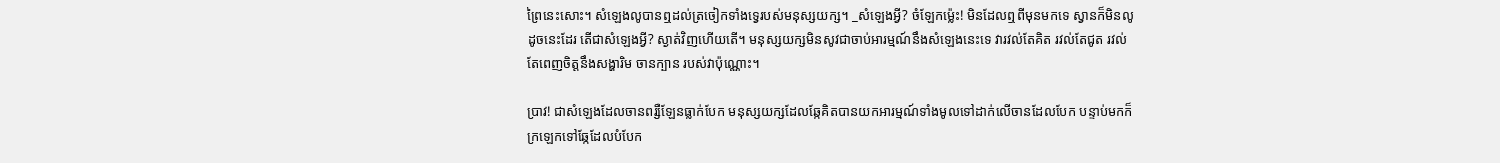ព្រៃនេះសោះ។ សំឡេងលូបានឮដល់ត្រចៀកទាំងទ្វេរបស់មនុស្សយក្ស។ _សំឡេងអ្វី? ចំឡែកម្ល៉េះ! មិនដែលឮពីមុនមកទេ ស្វានក៏មិនលូដូចនេះដែរ តើជាសំឡេងអ្វី? ស្ងាត់វិញហើយតើ។ មនុស្សយក្សមិនសូវជាចាប់អារម្មណ៍នឹងសំឡេងនេះទេ វារវល់តែគិត រវល់តែជូត រវល់តែពេញចិត្តនឹងសង្ហារិម ចានក្បាន របស់វាប៉ុណ្ណោះ។

ប្រាវ! ជាសំឡេងដែលចានពរ្សឺឡែនធ្លាក់បែក មនុស្សយក្សដែលឆ្កែគិតបានយកអារម្មណ៍ទាំងមូលទៅដាក់លើចានដែលបែក បន្ទាប់មកក៏ក្រឡេកទៅឆ្កែដែលបំបែក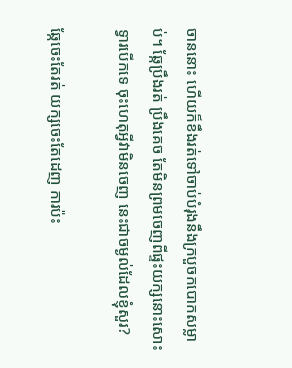ចាននោះ ហើយក៏ខឹងរត់ទៅចាប់បំរុងនឹងក្របួចកបោកសម្លាប់។ ឆ្កែប្រឹងរត់ ប្រឹងគេច តែមិនព្រមចេញពីផ្ទះយក្សនោះសោះ ទ្វារបើកទេ ចុះហេតុអ្វីវាមិនចេញ នេះជាចម្ងល់ដែលខ្ញុំសួរ?

ឆ្កែចេះតែរត់ យក្សចេះតែដេញ ការប៉ះ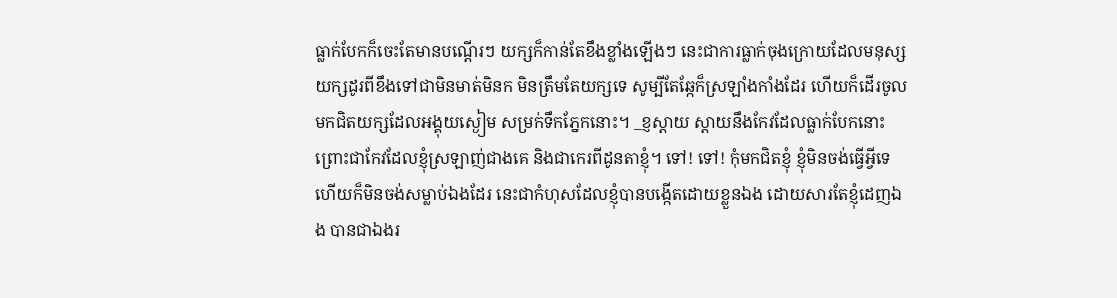ធ្លាក់បែកក៏ចេះតែមានបណ្ដើរៗ យក្សក៏កាន់តែខឹងខ្លាំងឡើងៗ នេះជាការធ្លាក់ចុងក្រោយដែលមនុស្សយក្សដូរពីខឹងទៅជាមិនមាត់មិនក មិនត្រឹមតែយក្សទេ សូម្បីតែឆ្កែក៏ស្រឡាំងកាំងដែរ ហើយក៏ដើរចូលមកជិតយក្សដែលអង្គុយស្ងៀម សម្រក់ទឹកភ្នែកនោះ។ _ខ្ញស្ដាយ ស្ដាយនឹងកែវដែលធ្លាក់បែកនោះ ព្រោះជាកែវដែលខ្ញុំស្រឡាញ់ជាងគេ និងជាកេរពីដូនតាខ្ញុំ។ ទៅ! ទៅ! កុំមកជិតខ្ញុំ ខ្ញុំមិនចង់ធ្វើអ្វីទេ ហើយក៏មិនចង់សម្លាប់ឯងដែរ នេះជាកំហុសដែលខ្ញុំបានបង្កើតដោយខ្លួនឯង ដោយសារតែខ្ញុំដេញឯង បានជាឯងរ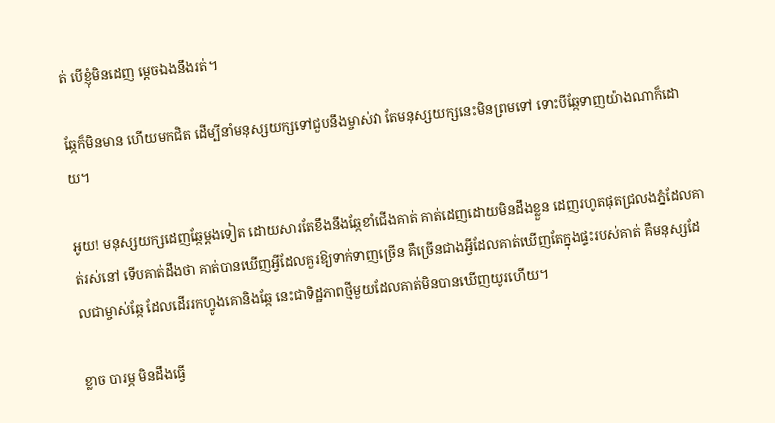ត់ បើខ្ញុំមិនដេញ ម្ដេចឯងនឹងរត់។

ឆ្កែក៏មិនមាន ហើយមកជិត ដើម្បីនាំមនុស្សយក្សទៅជួបនឹងម្ចាស់វា តែមនុស្សយក្សនេះមិនព្រមទៅ ទោះបីឆ្កែទាញយ៉ាងណាក៏ដោយ។

អូយ! មនុស្សយក្សដេញឆ្កែម្ដងទៀត ដោយសារតែខឹងនឹងឆ្កែខាំជើងគាត់ គាត់ដេញដោយមិនដឹងខ្លួន ដេញរហូតផុតជ្រលងភ្នំដែលគាត់រស់នៅ ទើបគាត់ដឹងថា គាត់បានឃើញអ្វីដែលគួរឱ្យទាក់ទាញច្រើន គឺច្រើនជាងអ្វីដែលគាត់ឃើញតែក្នុងផ្ទះរបស់គាត់ គឺមនុស្សដែលជាម្ចាស់ឆ្កែ ដែលដើររកហ្វូងគោនិងឆ្កែ នេះជាទិដ្ឋភាពថ្មីមួយដែលគាត់មិនបានឃើញយូរហើយ។

ខ្លាច បារម្ភ មិនដឹងធ្វើ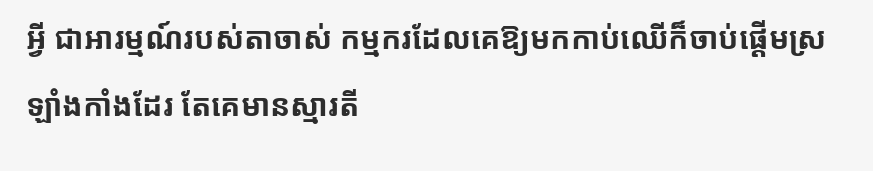អ្វី ជាអារម្មណ៍របស់តាចាស់ កម្មករដែលគេឱ្យមកកាប់ឈើក៏ចាប់ផ្ដើមស្រឡាំងកាំងដែរ តែគេមានស្មារតី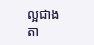ល្អជាងតា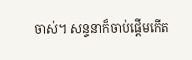ចាស់។ សន្ទនាក៏ចាប់ផ្ដើមកើត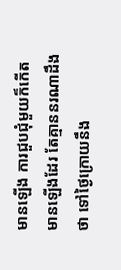មានឡើង ការជួបជុំមួយក៏កើតមានឡើងដែរ តែគ្មាននរណាដឹងថា ទៅថ្ងៃក្រោយនឹង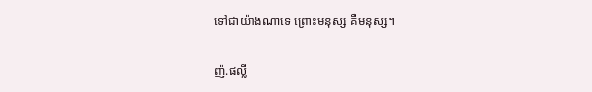ទៅជាយ៉ាងណាទេ ព្រោះមនុស្ស គឺមនុស្ស។

ញ៉.ផល្លី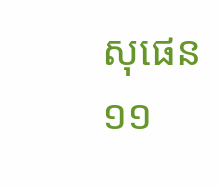សុផេន
១១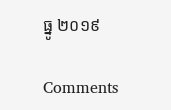ធ្នូ ២០១៩

Comments